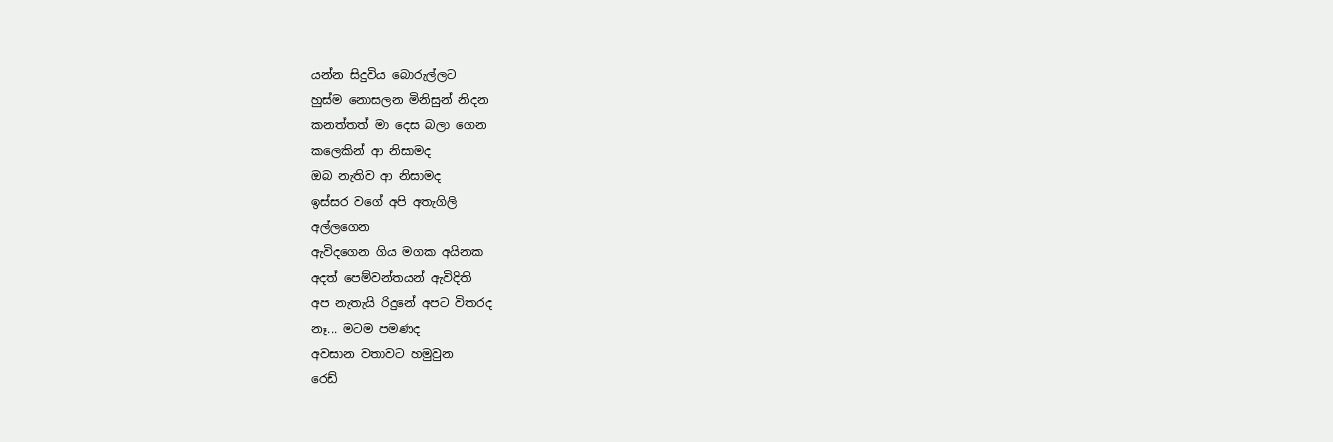යන්න සිදුවිය බොරුල්ලට
හුස්ම නොසලන මිනිසුන් නිදන
කනත්තත් මා දෙස බලා ගෙන
කලෙකින් ආ නිසාමද
ඔබ නැතිව ආ නිසාමද
ඉස්සර වගේ අපි අතැගිලි
අල්ලගෙන
ඇවිදගෙන ගිය මගක අයිනක
අදත් පෙම්වන්තයන් ඇවිදිති
අප නැතැයි රිදුනේ අපට විතරද
නෑ... මටම පමණද
අවසාන වතාවට හමුවුන
රෙඩ්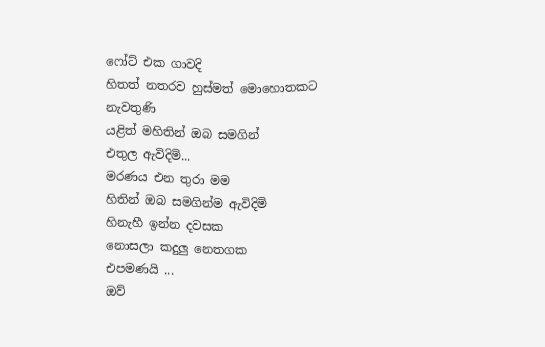ෆෝට් එක ගාවදි
හිතත් නතරව හුස්මත් මොහොතකට
නැවතුණි
යළිත් මහිතින් ඔබ සමගින්
එතුල ඇවිදිමි...
මරණය එන තුරා මම
හිතින් ඔබ සමගින්ම ඇවිදිමි
හිනැහී ඉන්න දවසක
නොසලා කදුලු නෙතගක
එපමණයි ...
ඔව්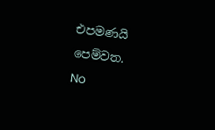එපමණයි පෙම්වත.
No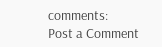comments:
Post a Comment